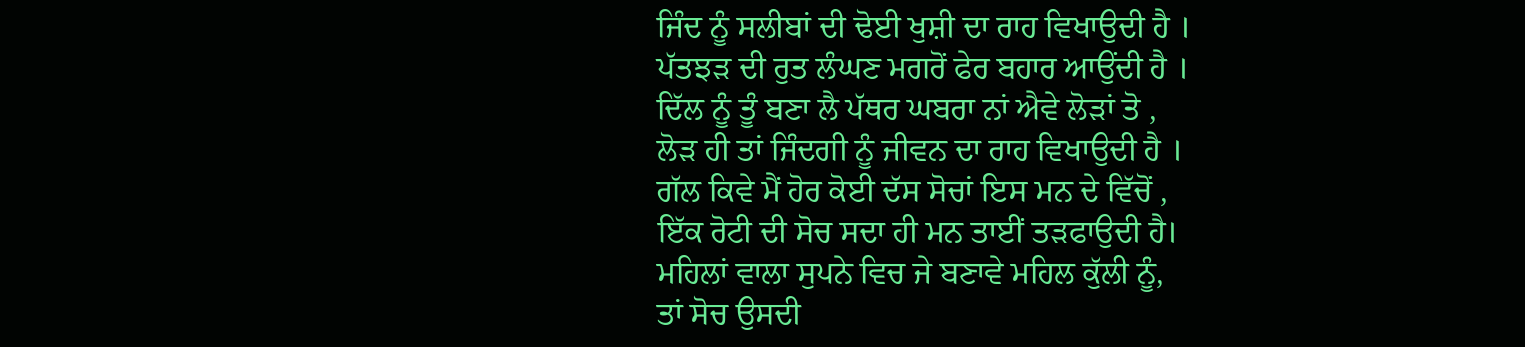ਜਿੰਦ ਨੂੰ ਸਲੀਬਾਂ ਦੀ ਢੋਈ ਖੁਸ਼ੀ ਦਾ ਰਾਹ ਵਿਖਾਉਦੀ ਹੈ ।
ਪੱਤਝੜ ਦੀ ਰੁਤ ਲੰਘਣ ਮਗਰੋਂ ਫੇਰ ਬਹਾਰ ਆਉਂਦੀ ਹੈ ।
ਦਿੱਲ ਨੂੰ ਤੂੰ ਬਣਾ ਲੈ ਪੱਥਰ ਘਬਰਾ ਨਾਂ ਐਵੇ ਲੋੜਾਂ ਤੋ ,
ਲੋੜ ਹੀ ਤਾਂ ਜਿੰਦਗੀ ਨੂੰ ਜੀਵਨ ਦਾ ਰਾਹ ਵਿਖਾਉਦੀ ਹੈ ।
ਗੱਲ ਕਿਵੇ ਮੈਂ ਹੋਰ ਕੋਈ ਦੱਸ ਸੋਚਾਂ ਇਸ ਮਨ ਦੇ ਵਿੱਚੋਂ ,
ਇੱਕ ਰੋਟੀ ਦੀ ਸੋਚ ਸਦਾ ਹੀ ਮਨ ਤਾਈਂ ਤੜਫਾਉਦੀ ਹੈ।
ਮਹਿਲਾਂ ਵਾਲਾ ਸੁਪਨੇ ਵਿਚ ਜੇ ਬਣਾਵੇ ਮਹਿਲ ਕੁੱਲੀ ਨੂੰ,
ਤਾਂ ਸੋਚ ਉਸਦੀ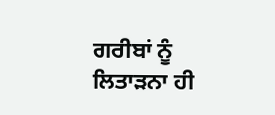ਗਰੀਬਾਂ ਨੂੰ ਲਿਤਾੜਨਾ ਹੀ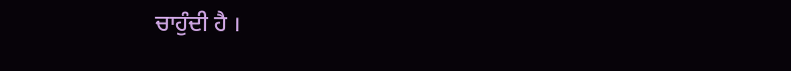ਚਾਹੁੰਦੀ ਹੈ ।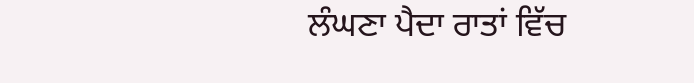ਲੰਘਣਾ ਪੈਦਾ ਰਾਤਾਂ ਵਿੱਚ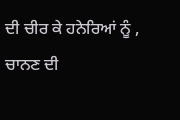ਦੀ ਚੀਰ ਕੇ ਹਨੇਰਿਆਂ ਨੂੰ ,
ਚਾਨਣ ਦੀ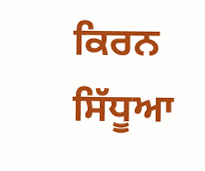ਕਿਰਨ ਸਿੱਧੂਆ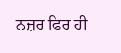ਨਜ਼ਰ ਫਿਰ ਹੀ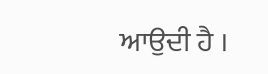ਆਉਦੀ ਹੈ ।